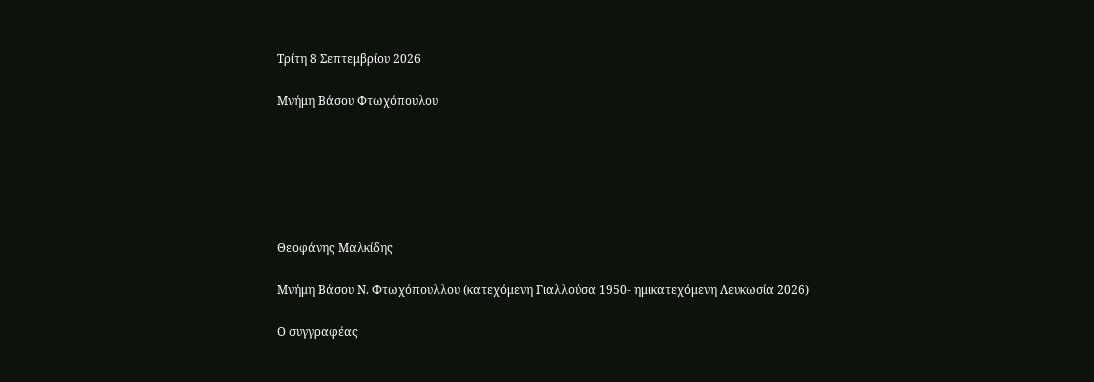Τρίτη 8 Σεπτεμβρίου 2026

Μνήμη Βάσου Φτωχόπουλου






Θεοφάνης Μαλκίδης

Μνήμη Βάσου Ν. Φτωχόπουλλου (κατεχόμενη Γιαλλούσα 1950- ημικατεχόμενη Λευκωσία 2026)

Ο συγγραφέας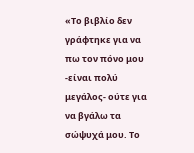«Το βιβλίο δεν γράφτηκε για να πω τον πόνο μου -είναι πολύ μεγάλος- ούτε για να βγάλω τα σώψυχά μου. Το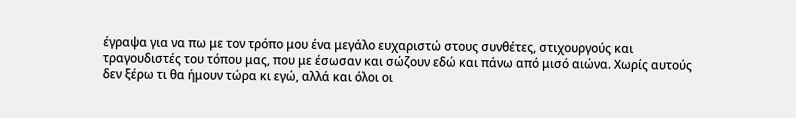έγραψα για να πω με τον τρόπο μου ένα μεγάλο ευχαριστώ στους συνθέτες, στιχουργούς και τραγουδιστές του τόπου μας, που με έσωσαν και σώζουν εδώ και πάνω από μισό αιώνα. Χωρίς αυτούς δεν ξέρω τι θα ήμουν τώρα κι εγώ, αλλά και όλοι οι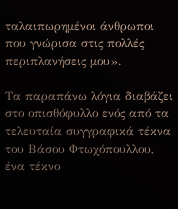ταλαιπωρημένοι άνθρωποι που γνώρισα στις πολλές περιπλανήσεις μου».

Τα παραπάνω λόγια διαβάζει στο οπισθόφυλλο ενός από τα τελευταία συγγραφικά τέκνα του Βάσου Φτωχόπουλλου, ένα τέκνο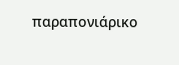παραπονιάρικο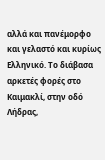αλλά και πανέμορφο και γελαστό και κυρίως Ελληνικό. Το διάβασα αρκετές φορές στο Καιμακλί, στην οδό Λήδρας,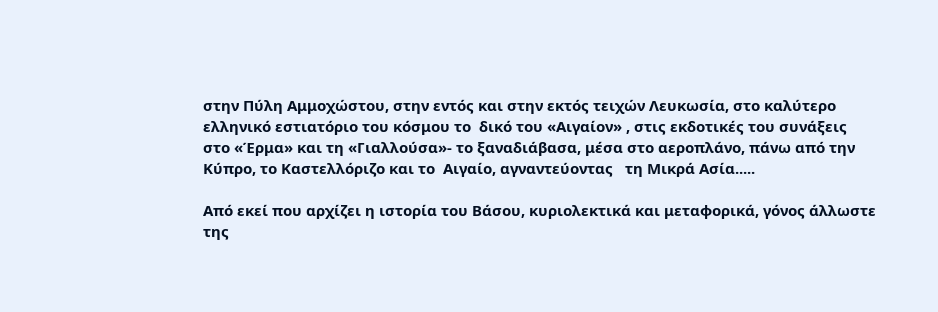στην Πύλη Αμμοχώστου, στην εντός και στην εκτός τειχών Λευκωσία, στο καλύτερο ελληνικό εστιατόριο του κόσμου το  δικό του «Αιγαίον» , στις εκδοτικές του συνάξεις στο «Έρμα» και τη «Γιαλλούσα»- το ξαναδιάβασα, μέσα στο αεροπλάνο, πάνω από την Κύπρο, το Καστελλόριζο και το  Αιγαίο, αγναντεύοντας   τη Μικρά Ασία.....

Από εκεί που αρχίζει η ιστορία του Βάσου, κυριολεκτικά και μεταφορικά, γόνος άλλωστε της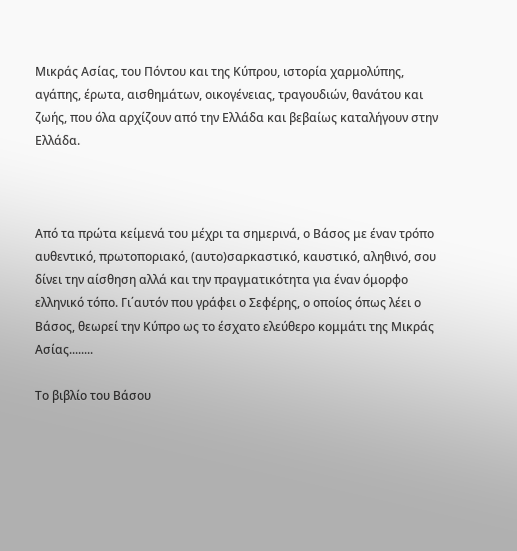Μικράς Ασίας, του Πόντου και της Κύπρου, ιστορία χαρμολύπης, αγάπης, έρωτα, αισθημάτων, οικογένειας, τραγουδιών, θανάτου και ζωής, που όλα αρχίζουν από την Ελλάδα και βεβαίως καταλήγουν στην Ελλάδα.



Από τα πρώτα κείμενά του μέχρι τα σημερινά, ο Βάσος με έναν τρόπο αυθεντικό, πρωτοποριακό, (αυτο)σαρκαστικό, καυστικό, αληθινό, σου δίνει την αίσθηση αλλά και την πραγματικότητα για έναν όμορφο ελληνικό τόπο. Γι΄αυτόν που γράφει ο Σεφέρης, ο οποίος όπως λέει ο Βάσος, θεωρεί την Κύπρο ως το έσχατο ελεύθερο κομμάτι της Μικράς Ασίας........

Το βιβλίο του Βάσου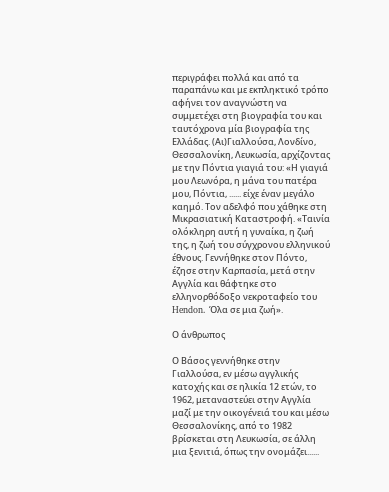περιγράφει πολλά και από τα παραπάνω και με εκπληκτικό τρόπο αφήνει τον αναγνώστη να συμμετέχει στη βιογραφία του και ταυτόχρονα μία βιογραφία της Ελλάδας. (Αι)Γιαλλούσα, Λονδίνο, Θεσσαλονίκη, Λευκωσία, αρχίζοντας με την Πόντια γιαγιά του: «Η γιαγιά μου Λεωνόρα, η μάνα του πατέρα μου, Πόντια, ...... είχε έναν μεγάλο καημό. Τον αδελφό που χάθηκε στη Μικρασιατική Καταστροφή. «Ταινία ολόκληρη αυτή η γυναίκα, η ζωή της, η ζωή του σύγχρονου ελληνικού έθνους. Γεννήθηκε στον Πόντο, έζησε στην Καρπασία, μετά στην Αγγλία και θάφτηκε στο ελληνορθόδοξο νεκροταφείο του Hendon. Όλα σε μια ζωή».

Ο άνθρωπος

Ο Βάσος γεννήθηκε στην Γιαλλούσα, εν μέσω αγγλικής κατοχής και σε ηλικία 12 ετών, το 1962, μεταναστεύει στην Αγγλία μαζί με την οικογένειά του και μέσω Θεσσαλονίκης, από το 1982 βρίσκεται στη Λευκωσία, σε άλλη μια ξενιτιά, όπως την ονομάζει......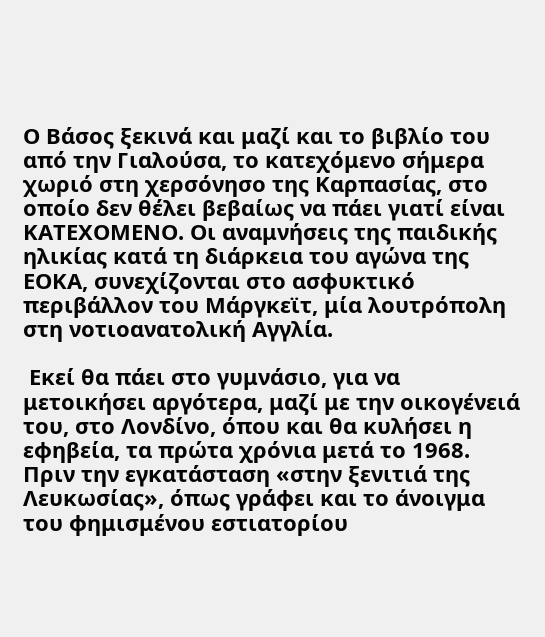Ο Βάσος ξεκινά και μαζί και το βιβλίο του από την Γιαλούσα, το κατεχόμενο σήμερα χωριό στη χερσόνησο της Καρπασίας, στο οποίο δεν θέλει βεβαίως να πάει γιατί είναι ΚΑΤΕΧΟΜΕΝΟ. Οι αναμνήσεις της παιδικής ηλικίας κατά τη διάρκεια του αγώνα της ΕΟΚΑ, συνεχίζονται στο ασφυκτικό περιβάλλον του Μάργκεϊτ, μία λουτρόπολη στη νοτιοανατολική Αγγλία.

 Εκεί θα πάει στο γυμνάσιο, για να μετοικήσει αργότερα, μαζί με την οικογένειά του, στο Λονδίνο, όπου και θα κυλήσει η εφηβεία, τα πρώτα χρόνια μετά το 1968. Πριν την εγκατάσταση «στην ξενιτιά της Λευκωσίας», όπως γράφει και το άνοιγμα του φημισμένου εστιατορίου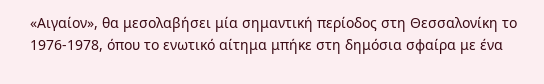«Αιγαίον», θα μεσολαβήσει μία σημαντική περίοδος στη Θεσσαλονίκη το 1976-1978, όπου το ενωτικό αίτημα μπήκε στη δημόσια σφαίρα με ένα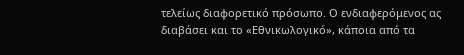τελείως διαφορετικό πρόσωπο. Ο ενδιαφερόμενος ας διαβάσει και το «Εθνικωλογικό», κάποια από τα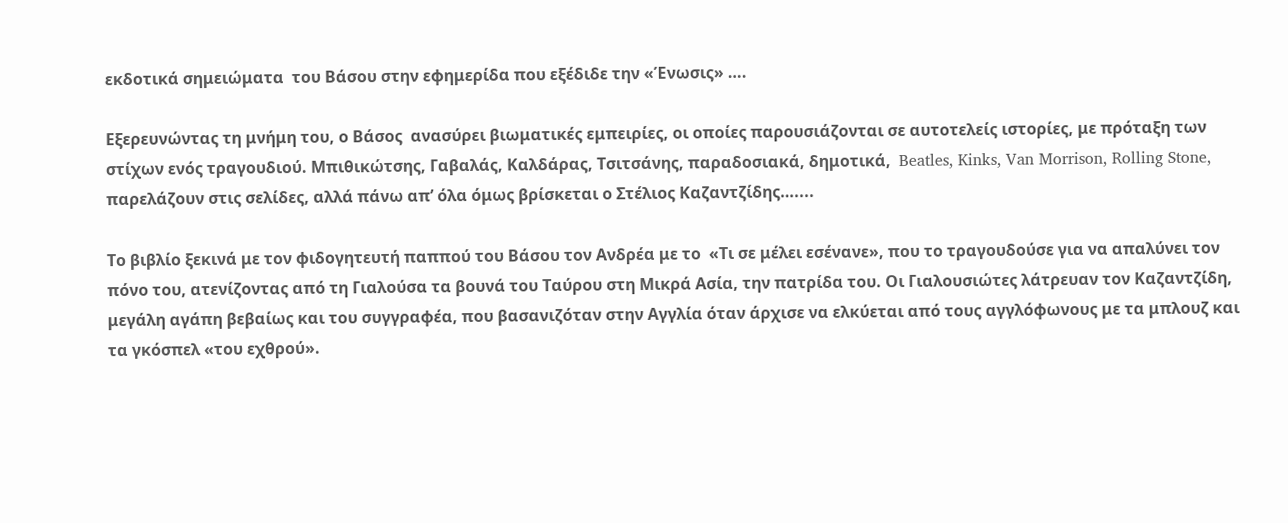εκδοτικά σημειώματα  του Βάσου στην εφημερίδα που εξέδιδε την «Ένωσις» ….

Εξερευνώντας τη μνήμη του, ο Βάσος  ανασύρει βιωματικές εμπειρίες, οι οποίες παρουσιάζονται σε αυτοτελείς ιστορίες, με πρόταξη των στίχων ενός τραγουδιού. Μπιθικώτσης, Γαβαλάς, Καλδάρας, Τσιτσάνης, παραδοσιακά, δημοτικά,  Beatles, Kinks, Van Morrison, Rolling Stone, παρελάζουν στις σελίδες, αλλά πάνω απ’ όλα όμως βρίσκεται ο Στέλιος Καζαντζίδης…....

Το βιβλίο ξεκινά με τον φιδογητευτή παππού του Βάσου τον Ανδρέα με το  «Τι σε μέλει εσένανε», που το τραγουδούσε για να απαλύνει τον πόνο του, ατενίζοντας από τη Γιαλούσα τα βουνά του Ταύρου στη Μικρά Ασία, την πατρίδα του. Οι Γιαλουσιώτες λάτρευαν τον Καζαντζίδη, μεγάλη αγάπη βεβαίως και του συγγραφέα, που βασανιζόταν στην Αγγλία όταν άρχισε να ελκύεται από τους αγγλόφωνους με τα μπλουζ και τα γκόσπελ «του εχθρού».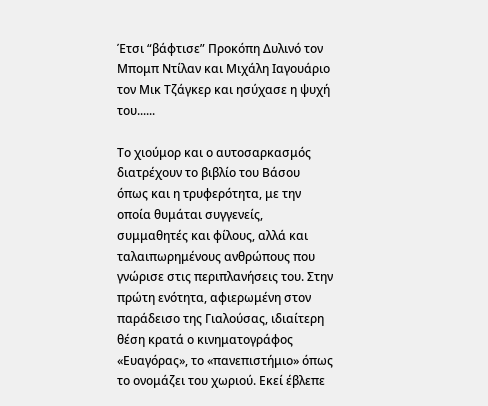Έτσι “βάφτισε” Προκόπη Δυλινό τον Μπομπ Ντίλαν και Μιχάλη Ιαγουάριο τον Μικ Τζάγκερ και ησύχασε η ψυχή του......

Το χιούμορ και ο αυτοσαρκασμός διατρέχουν το βιβλίο του Βάσου όπως και η τρυφερότητα, με την οποία θυμάται συγγενείς, συμμαθητές και φίλους, αλλά και ταλαιπωρημένους ανθρώπους που γνώρισε στις περιπλανήσεις του. Στην πρώτη ενότητα, αφιερωμένη στον παράδεισο της Γιαλούσας, ιδιαίτερη θέση κρατά ο κινηματογράφος «Ευαγόρας», το «πανεπιστήμιο» όπως το ονομάζει του χωριού. Εκεί έβλεπε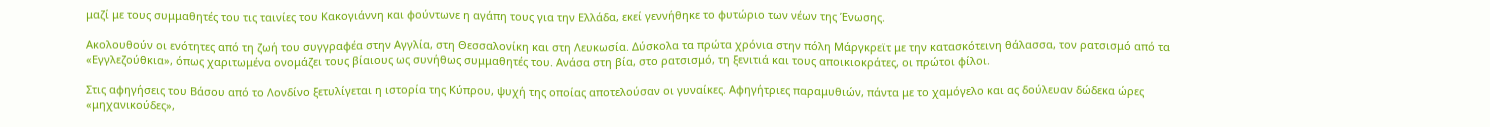μαζί με τους συμμαθητές του τις ταινίες του Κακογιάννη και φούντωνε η αγάπη τους για την Ελλάδα, εκεί γεννήθηκε το φυτώριο των νέων της Ένωσης.

Ακολουθούν οι ενότητες από τη ζωή του συγγραφέα στην Αγγλία, στη Θεσσαλονίκη και στη Λευκωσία. Δύσκολα τα πρώτα χρόνια στην πόλη Μάργκρεϊτ με την κατασκότεινη θάλασσα, τον ρατσισμό από τα «Εγγλεζούθκια», όπως χαριτωμένα ονομάζει τους βίαιους ως συνήθως συμμαθητές του. Ανάσα στη βία, στο ρατσισμό, τη ξενιτιά και τους αποικιοκράτες, οι πρώτοι φίλοι.

Στις αφηγήσεις του Βάσου από το Λονδίνο ξετυλίγεται η ιστορία της Κύπρου, ψυχή της οποίας αποτελούσαν οι γυναίκες. Αφηγήτριες παραμυθιών, πάντα με το χαμόγελο και ας δούλευαν δώδεκα ώρες «μηχανικούδες»,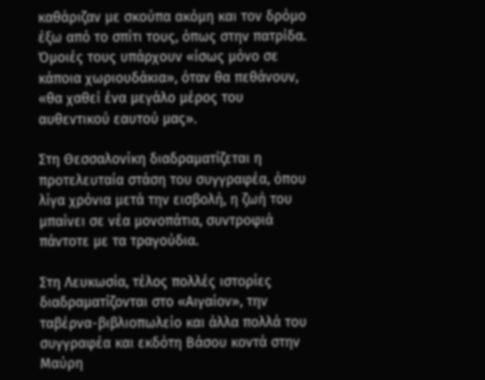καθάριζαν με σκούπα ακόμη και τον δρόμο έξω από το σπίτι τους, όπως στην πατρίδα. Όμοιές τους υπάρχουν «ίσως μόνο σε κάποια χωριουδάκια», όταν θα πεθάνουν, «θα χαθεί ένα μεγάλο μέρος του αυθεντικού εαυτού μας».

Στη Θεσσαλονίκη διαδραματίζεται η προτελευταία στάση του συγγραφέα, όπου λίγα χρόνια μετά την εισβολή, η ζωή του μπαίνει σε νέα μονοπάτια, συντροφιά πάντοτε με τα τραγούδια.

Στη Λευκωσία, τέλος πολλές ιστορίες διαδραματίζονται στο «Αιγαίον», την ταβέρνα-βιβλιοπωλείο και άλλα πολλά του συγγραφέα και εκδότη Βάσου κοντά στην Μαύρη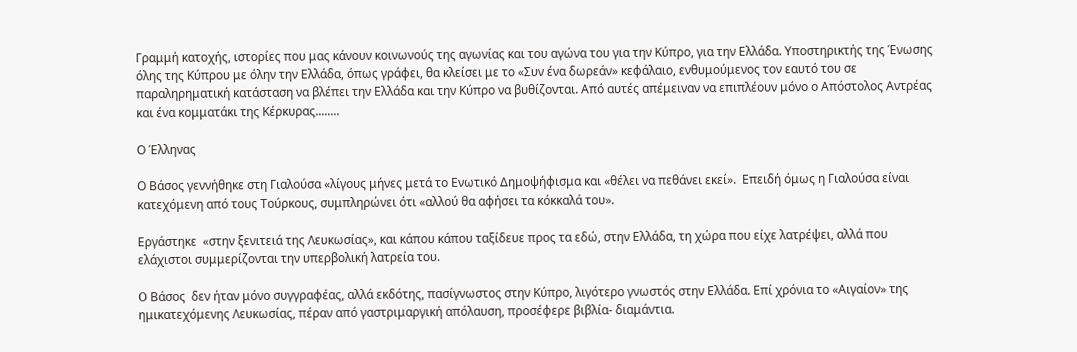Γραμμή κατοχής, ιστορίες που μας κάνουν κοινωνούς της αγωνίας και του αγώνα του για την Κύπρο, για την Ελλάδα. Υποστηρικτής της Ένωσης όλης της Κύπρου με όλην την Ελλάδα, όπως γράφει, θα κλείσει με το «Συν ένα δωρεάν» κεφάλαιο, ενθυμούμενος τον εαυτό του σε παραληρηματική κατάσταση να βλέπει την Ελλάδα και την Κύπρο να βυθίζονται. Από αυτές απέμειναν να επιπλέουν μόνο ο Απόστολος Αντρέας και ένα κομματάκι της Κέρκυρας........

Ο Έλληνας

Ο Βάσος γεννήθηκε στη Γιαλούσα «λίγους μήνες μετά το Ενωτικό Δημοψήφισμα και «θέλει να πεθάνει εκεί».  Επειδή όμως η Γιαλούσα είναι κατεχόμενη από τους Τούρκους, συμπληρώνει ότι «αλλού θα αφήσει τα κόκκαλά του».

Εργάστηκε  «στην ξενιτειά της Λευκωσίας», και κάπου κάπου ταξίδευε προς τα εδώ, στην Ελλάδα, τη χώρα που είχε λατρέψει, αλλά που ελάχιστοι συμμερίζονται την υπερβολική λατρεία του.

O Βάσος  δεν ήταν μόνο συγγραφέας, αλλά εκδότης, πασίγνωστος στην Κύπρο, λιγότερο γνωστός στην Ελλάδα. Επί χρόνια το «Αιγαίον» της ημικατεχόμενης Λευκωσίας, πέραν από γαστριμαργική απόλαυση, προσέφερε βιβλία- διαμάντια.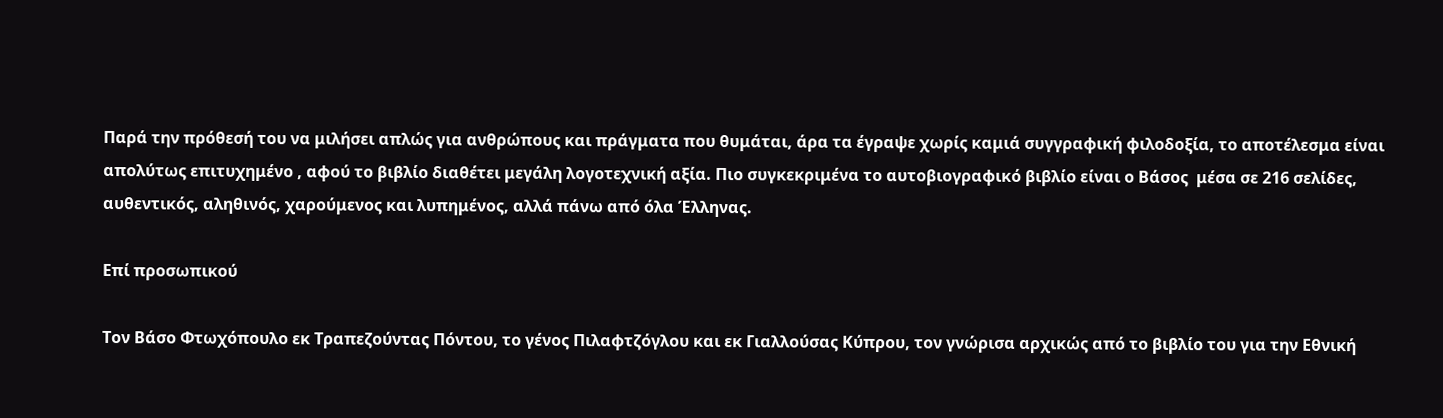Παρά την πρόθεσή του να μιλήσει απλώς για ανθρώπους και πράγματα που θυμάται, άρα τα έγραψε χωρίς καμιά συγγραφική φιλοδοξία, το αποτέλεσμα είναι απολύτως επιτυχημένο , αφού το βιβλίο διαθέτει μεγάλη λογοτεχνική αξία. Πιο συγκεκριμένα το αυτοβιογραφικό βιβλίο είναι ο Βάσος  μέσα σε 216 σελίδες, αυθεντικός, αληθινός, χαρούμενος και λυπημένος, αλλά πάνω από όλα Έλληνας.

Επί προσωπικού

Τον Βάσο Φτωχόπουλο εκ Τραπεζούντας Πόντου, το γένος Πιλαφτζόγλου και εκ Γιαλλούσας Κύπρου, τον γνώρισα αρχικώς από το βιβλίο του για την Εθνική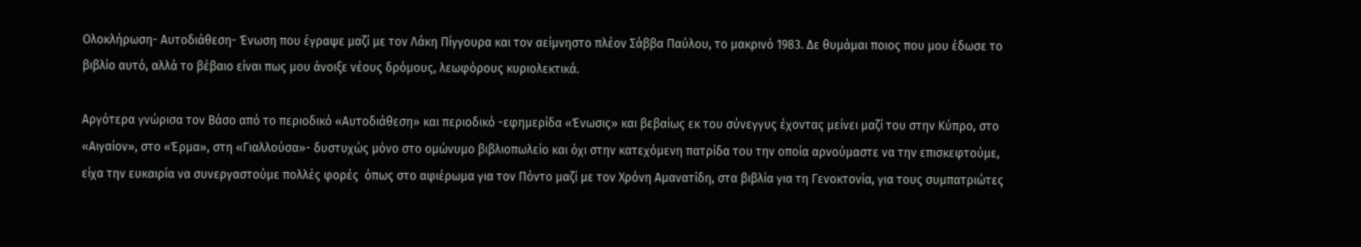Ολοκλήρωση- Αυτοδιάθεση- Ένωση που έγραψε μαζί με τον Λάκη Πίγγουρα και τον αείμνηστο πλέον Σάββα Παύλου, το μακρινό 1983. Δε θυμάμαι ποιος που μου έδωσε το βιβλίο αυτό, αλλά το βέβαιο είναι πως μου άνοιξε νέους δρόμους, λεωφόρους κυριολεκτικά.

Αργότερα γνώρισα τον Βάσο από το περιοδικό «Αυτοδιάθεση» και περιοδικό -εφημερίδα «Ένωσις» και βεβαίως εκ του σύνεγγυς έχοντας μείνει μαζί του στην Κύπρο, στο «Αιγαίον», στο «Έρμα», στη «Γιαλλούσα»- δυστυχώς μόνο στο ομώνυμο βιβλιοπωλείο και όχι στην κατεχόμενη πατρίδα του την οποία αρνούμαστε να την επισκεφτούμε, είχα την ευκαιρία να συνεργαστούμε πολλές φορές  όπως στο αφιέρωμα για τον Πόντο μαζί με τον Χρόνη Αμανατίδη, στα βιβλία για τη Γενοκτονία, για τους συμπατριώτες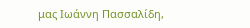μας Ιωάννη Πασσαλίδη,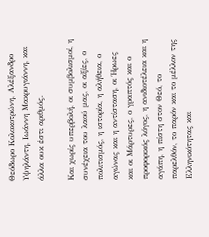Θεόδωρο Κολοκοτρώνη, Αλέξανδρο Υψηλάντη, Ιωάννη Μακρυγιάννη, και άλλα ουκ έστι αριθμός.

Και χωρίς υπερβολή, οι συμβολισμοί, η συνέχεια του λαού μας, οι αξίες, ο πολιτισμός, η ιστορία, η αλήθεια, ο αγώνας και η αντίσταση, οι Ήρωες και οι Μάρτυρες, ο γραπτός και ο προφορικός λόγος, η ανιδιοτέλεια και η αγάπη, η πίστη στον Θεό, το παρελθόν, το παρόν και το μέλλον της Ελληνικότητας και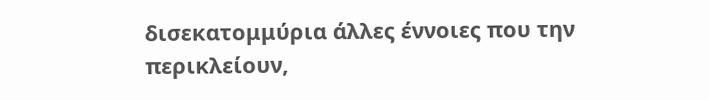δισεκατομμύρια άλλες έννοιες που την περικλείουν,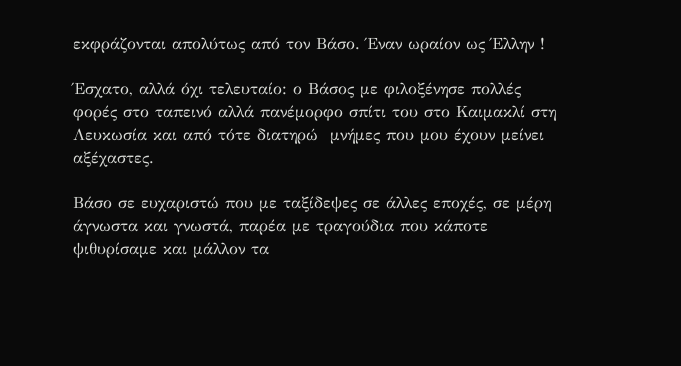εκφράζονται απολύτως από τον Βάσο. Έναν ωραίον ως Έλλην !

Έσχατο, αλλά όχι τελευταίο: ο Βάσος με φιλοξένησε πολλές φορές στο ταπεινό αλλά πανέμορφο σπίτι του στο Καιμακλί στη Λευκωσία και από τότε διατηρώ  μνήμες που μου έχουν μείνει αξέχαστες.

Βάσο σε ευχαριστώ που με ταξίδεψες σε άλλες εποχές, σε μέρη άγνωστα και γνωστά, παρέα με τραγούδια που κάποτε ψιθυρίσαμε και μάλλον τα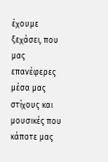έχουμε ξεχάσει, που μας επανέφερες μέσα μας στίχους και μουσικές που κάποτε μας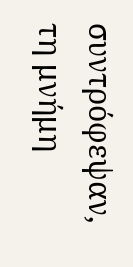συντρόφεψαν, τη μνήμη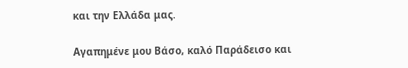και την Ελλάδα μας.

Αγαπημένε μου Βάσο, καλό Παράδεισο και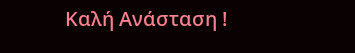Καλή Ανάσταση !